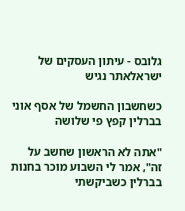גלובס - עיתון העסקים של ישראלאתר נגיש

כשחשבון החשמל של אסף אוני בברלין קפץ פי שלושה

"אתה לא הראשון שחשב על זה", אמר לי השבוע מוכר בחנות בברלין כשביקשתי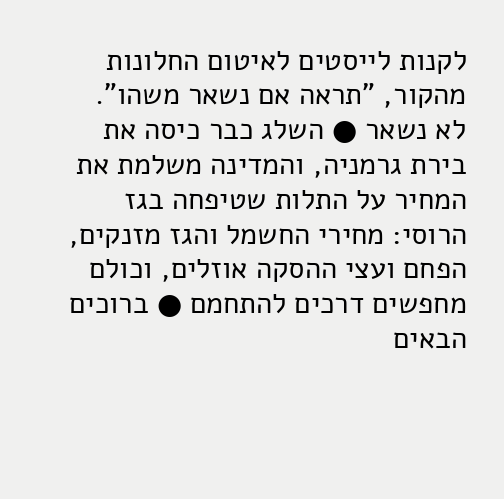לקנות לייסטים לאיטום החלונות מהקור, "תראה אם נשאר משהו". לא נשאר ● השלג כבר כיסה את בירת גרמניה, והמדינה משלמת את המחיר על התלות שטיפחה בגז הרוסי: מחירי החשמל והגז מזנקים, הפחם ועצי ההסקה אוזלים, וכולם מחפשים דרכים להתחמם ● ברוכים הבאים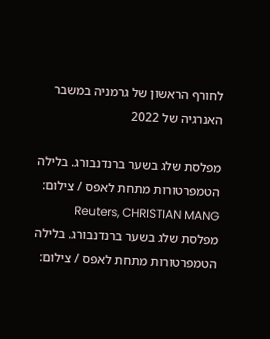לחורף הראשון של גרמניה במשבר האנרגיה של 2022

מפלסת שלג בשער ברנדנבורג. בלילה הטמפרטורות מתחת לאפס / צילום: Reuters, CHRISTIAN MANG
מפלסת שלג בשער ברנדנבורג. בלילה הטמפרטורות מתחת לאפס / צילום: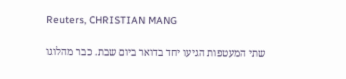Reuters, CHRISTIAN MANG

שתי המעטפות הגיעו יחד בדואר ביום שבת. כבר מהלוגו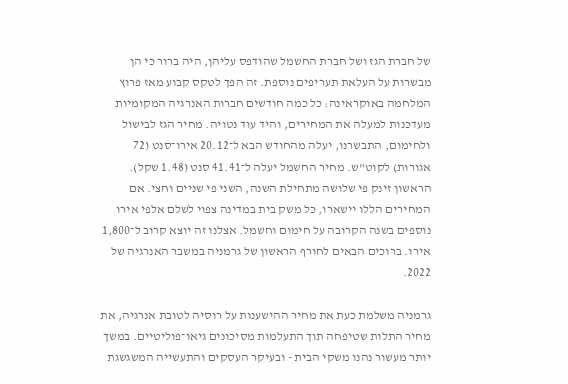של חברת הגז ושל חברת החשמל שהודפס עליהן, היה ברור כי הן מבשרות על העלאת תעריפים נוספת. זה הפך לטקס קבוע מאז פרוץ המלחמה באוקראינה: כל כמה חודשים חברות האנרגיה המקומיות מעדכנות למעלה את המחירים, והיד עוד נטויה. מחיר הגז לבישול ולחימום, התבשרנו, יעלה מהחודש הבא ל־20.12 אירו־סנט (72 אגורות) לקוט"ש. מחיר החשמל יעלה ל־41.41 סנט (1.48 שקל). הראשון זינק פי שלושה מתחילת השנה, השני פי שניים וחצי. אם המחירים הללו יישארו, כל משק בית במדינה צפוי לשלם אלפי אירו נוספים בשנה הקרובה על חימום וחשמל. אצלנו זה יוצא קרוב ל־1,800 אירו. ברוכים הבאים לחורף הראשון של גרמניה במשבר האנרגיה של 2022.

גרמניה משלמת כעת את מחיר ההישענות על רוסיה לטובת אנרגיה, את מחיר התלות שטיפחה תוך התעלמות מסיכונים גיאו־פוליטיים. במשך יותר מעשור נהנו משקי הבית - ובעיקר העסקים והתעשייה המשגשגת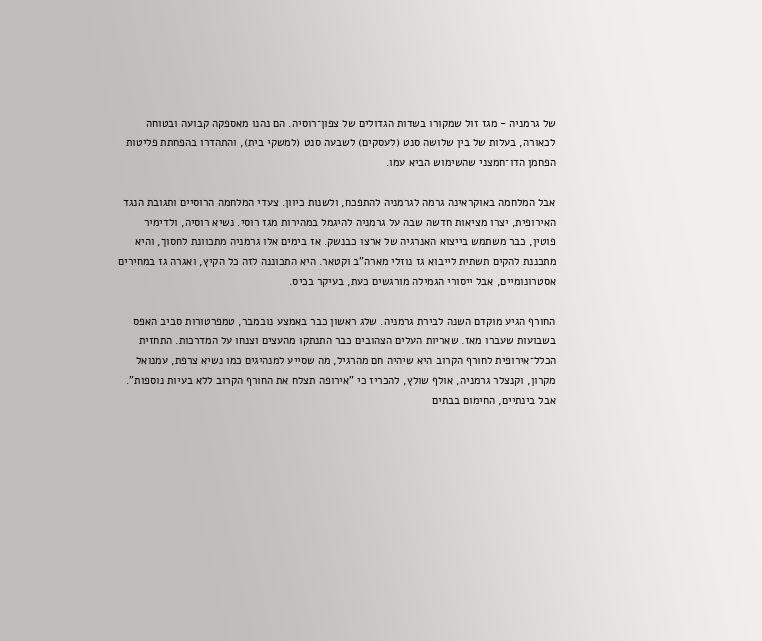של גרמניה - מגז זול שמקורו בשדות הגדולים של צפון־רוסיה. הם נהנו מאספקה קבועה ובטוחה לכאורה, בעלות של בין שלושה סנט (לעסקים) לשבעה סנט (למשקי בית), והתהדרו בהפחתת פליטות הפחמן הדו־חמצני שהשימוש הביא עמו.

אבל המלחמה באוקראינה גרמה לגרמניה להתפכח, ולשנות כיוון. צעדי המלחמה הרוסיים ותגובת הנגד האירופית, יצרו מציאות חדשה שבה על גרמניה להיגמל במהירות מגז רוסי. נשיא רוסיה, ולדימיר פוטין, כבר משתמש בייצוא האנרגיה של ארצו כבנשק. אז בימים אלו גרמניה מתכוונת לחסוך, והיא מתכננת להקים תשתית לייבוא גז נוזלי מארה"ב וקטאר. היא התכוננה לזה כל הקיץ, ואגרה גז במחירים אסטרונומיים, אבל ייסורי הגמילה מורגשים כעת, בעיקר בכיס.

החורף הגיע מוקדם השנה לבירת גרמניה. שלג ראשון כבר באמצע נובמבר, טמפרטורות סביב האפס בשבועות שעברו מאז. שאריות העלים הצהובים כבר התנתקו מהעצים וצנחו על המדרכות. התחזית הכלל־אירופית לחורף הקרוב היא שיהיה חם מהרגיל, מה שסייע למנהיגים כמו נשיא צרפת, עמנואל מקרון, וקנצלר גרמניה, אולף שולץ, להכריז כי "אירופה תצלח את החורף הקרוב ללא בעיות נוספות". אבל בינתיים, החימום בבתים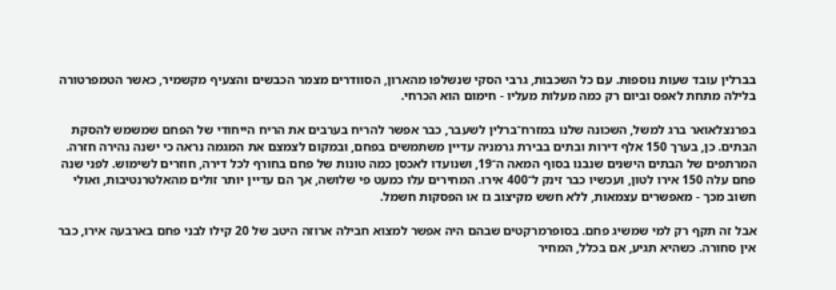בברלין עובד שעות נוספות. עם כל השכבות, גרבי הסקי שנשלפו מהארון, הסוודרים מצמר הכבשים והצעיף מקשמיר, כאשר הטמפרטורה בלילה מתחת לאפס וביום רק כמה מעלות מעליו - חימום הוא הכרחי.

בפרנצלאואר ברג למשל, השכונה שלנו במזרח־ברלין לשעבר, כבר אפשר להריח בערבים את הריח הייחודי של הפחם שמשמש להסקת הבתים. כן, בערך 150 אלף דירות ובתים בבירת גרמניה עדיין משתמשים בפחם, ובמקום לצמצם את המגמה נראה כי ישנה נהירה חזרה. המרתפים של הבתים הישנים שנבנו בסוף המאה ה־19, ושנועדו לאכסן כמה טונות של פחם בחורף לכל דירה, חוזרים לשימוש. לפני שנה פחם עלה 150 אירו לטון, ועכשיו כבר זינק ל־400 אירו. המחירים עלו כמעט פי שלושה, אך הם עדיין יותר זולים מהאלטרנטיבות, ואולי חשוב מכך - מאפשרים עצמאות, ללא חשש מקיצוב גז או הפסקות חשמל.

אבל זה תקף רק למי שמשיג פחם. בסופרמרקטים שבהם היה אפשר למצוא חבילה ארוזה היטב של 20 קילו לבני פחם בארבעה אירו, כבר אין סחורה. כשהיא תגיע, אם בכלל, המחיר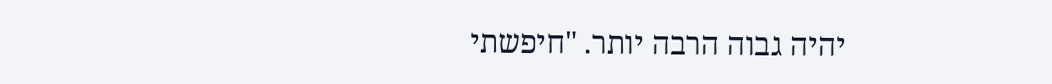יהיה גבוה הרבה יותר. "חיפשתי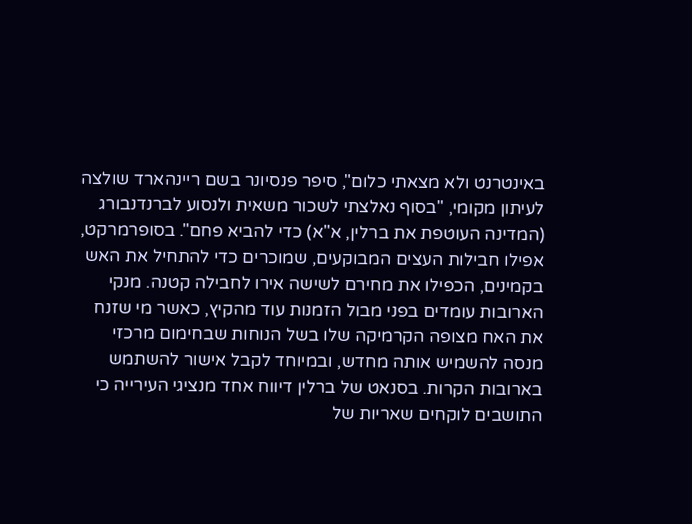באינטרנט ולא מצאתי כלום", סיפר פנסיונר בשם ריינהארד שולצה לעיתון מקומי, "בסוף נאלצתי לשכור משאית ולנסוע לברנדנבורג (המדינה העוטפת את ברלין, א"א) כדי להביא פחם". בסופרמרקט, אפילו חבילות העצים המבוקעים, שמוכרים כדי להתחיל את האש בקמינים, הכפילו את מחירם לשישה אירו לחבילה קטנה. מנקי הארובות עומדים בפני מבול הזמנות עוד מהקיץ, כאשר מי שזנח את האח מצופה הקרמיקה שלו בשל הנוחות שבחימום מרכזי מנסה להשמיש אותה מחדש, ובמיוחד לקבל אישור להשתמש בארובות הקרות. בסנאט של ברלין דיווח אחד מנציגי העירייה כי התושבים לוקחים שאריות של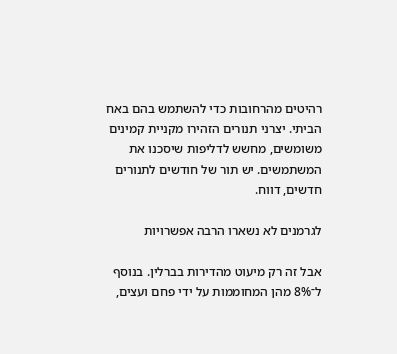רהיטים מהרחובות כדי להשתמש בהם באח הביתי. יצרני תנורים הזהירו מקניית קמינים משומשים, מחשש לדליפות שיסכנו את המשתמשים. יש תור של חודשים לתנורים חדשים, דווח.

לגרמנים לא נשארו הרבה אפשרויות

אבל זה רק מיעוט מהדירות בברלין. בנוסף ל־8% מהן המחוממות על ידי פחם ועצים,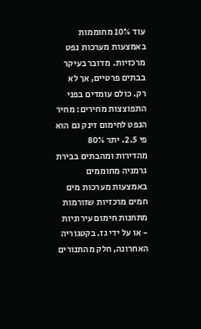עוד 10% מחוממות באמצעות מערכות נפט מרכזיות. מדובר בעיקר בבתים פרטיים, אך לא רק. כולם עומדים בפני התפוצצות מחירים: מחיר הנפט לחימום זינק גם הוא פי 2.5. יתר 80% מהדירות ומהבתים בבירת גרמניה מחוממים באמצעות מערכות מים חמים מרכזיות שזורמות מתחנות חימום עירוניות - או על ידי גז. בקטגוריה האחרונה, חלק מהתנורים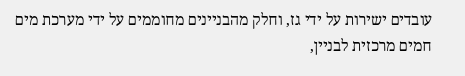עובדים ישירות על ידי גז, וחלק מהבניינים מחוממים על ידי מערכת מים חמים מרכזית לבניין,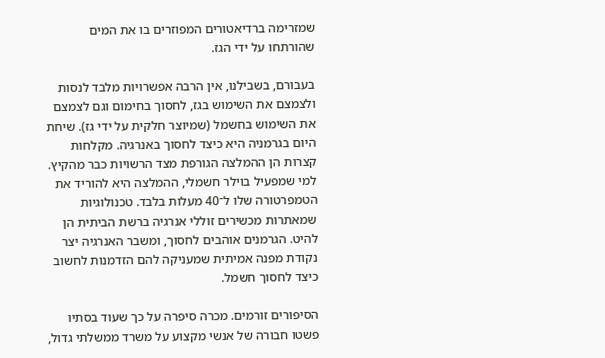שמזרימה ברדיאטורים המפוזרים בו את המים שהורתחו על ידי הגז.

בעבורם, בשבילנו, אין הרבה אפשרויות מלבד לנסות ולצמצם את השימוש בגז, לחסוך בחימום וגם לצמצם את השימוש בחשמל (שמיוצר חלקית על ידי גז). שיחת היום בגרמניה היא כיצד לחסוך באנרגיה. מקלחות קצרות הן ההמלצה הגורפת מצד הרשויות כבר מהקיץ. למי שמפעיל בוילר חשמלי, ההמלצה היא להוריד את הטמפרטורה שלו ל־40 מעלות בלבד. טכנולוגיות שמאתרות מכשירים זוללי אנרגיה ברשת הביתית הן להיט. הגרמנים אוהבים לחסוך, ומשבר האנרגיה יצר נקודת מפנה אמיתית שמעניקה להם הזדמנות לחשוב כיצד לחסוך חשמל.

הסיפורים זורמים. מכרה סיפרה על כך שעוד בסתיו פשטו חבורה של אנשי מקצוע על משרד ממשלתי גדול,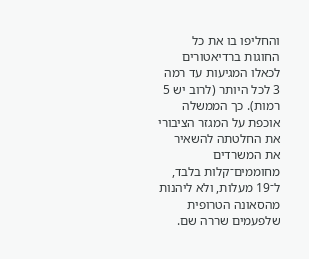והחליפו בו את כל החוגות ברדיאטורים לכאלו המגיעות עד רמה 3 לכל היותר (לרוב יש 5 רמות). כך הממשלה אוכפת על המגזר הציבורי את החלטתה להשאיר את המשרדים מחוממים־קלות בלבד, ל־19 מעלות, ולא ליהנות מהסאונה הטרופית שלפעמים שררה שם.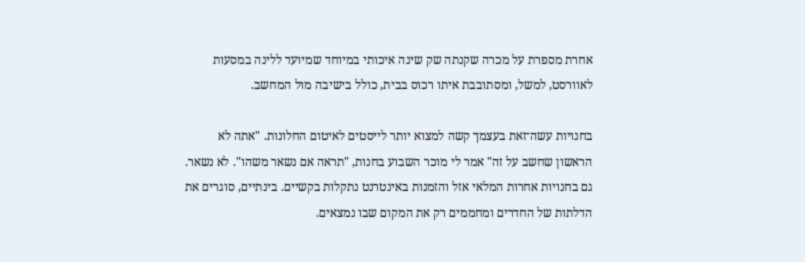אחרת מספרת על מכרה שקנתה שק שינה איכותי במיוחד שמיועד ללינה במסעות לאוורסט, למשל, ומסתובבת איתו רכוס בבית, כולל בישיבה מול המחשב.

בחנויות עשה־זאת בעצמך קשה למצוא יותר לייסטים לאיטום החלונות. "אתה לא הראשון שחשב על זה" אמר לי מוכר השבוע בחנות, "תראה אם נשאר משהו". לא נשאר. גם בחנויות אחרות המלאי אזל והזמנות באינטרנט נתקלות בקשיים. בינתיים, סוגרים את הדלתות של החדרים ומחממים רק את המקום שבו נמצאים.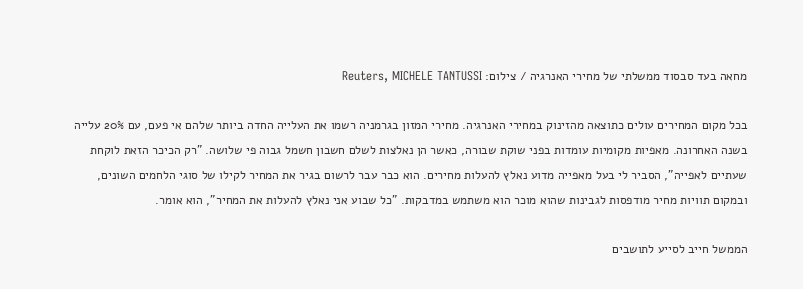מחאה בעד סבסוד ממשלתי של מחירי האנרגיה / צילום: Reuters, MICHELE TANTUSSI

בכל מקום המחירים עולים כתוצאה מהזינוק במחירי האנרגיה. מחירי המזון בגרמניה רשמו את העלייה החדה ביותר שלהם אי פעם, עם 20% עלייה בשנה האחרונה. מאפיות מקומיות עומדות בפני שוקת שבורה, כאשר הן נאלצות לשלם חשבון חשמל גבוה פי שלושה. "רק הכיכר הזאת לוקחת שעתיים לאפייה", הסביר לי בעל מאפייה מדוע נאלץ להעלות מחירים. הוא כבר עבר לרשום בגיר את המחיר לקילו של סוגי הלחמים השונים, ובמקום תוויות מחיר מודפסות לגבינות שהוא מוכר הוא משתמש במדבקות. "כל שבוע אני נאלץ להעלות את המחיר", הוא אומר.

הממשל חייב לסייע לתושבים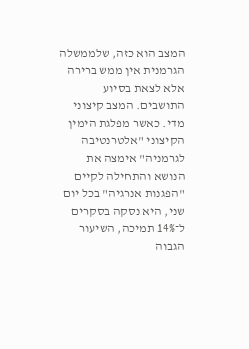המצב הוא כזה, שלממשלה הגרמנית אין ממש ברירה אלא לצאת בסיוע התושבים. המצב קיצוני מדי. כאשר מפלגת הימין הקיצוני "אלטרנטיבה לגרמניה" אימצה את הנושא והתחילה לקיים "הפגנות אנרגיה" בכל יום שני, היא נסקה בסקרים ל־14% תמיכה, השיעור הגבוה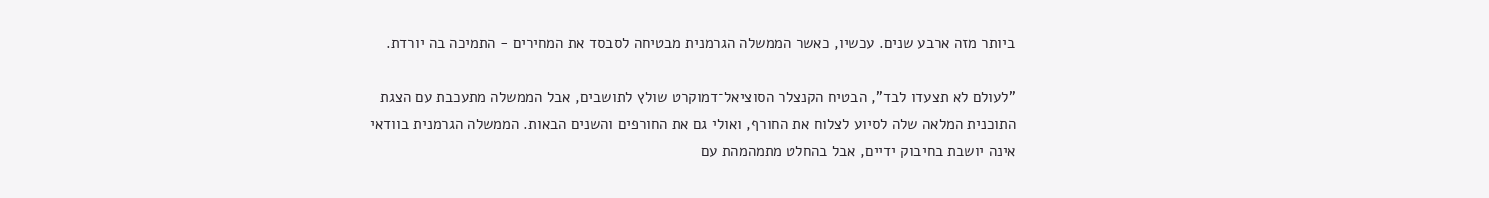ביותר מזה ארבע שנים. עכשיו, כאשר הממשלה הגרמנית מבטיחה לסבסד את המחירים - התמיכה בה יורדת.

"לעולם לא תצעדו לבד", הבטיח הקנצלר הסוציאל־דמוקרט שולץ לתושבים, אבל הממשלה מתעכבת עם הצגת התוכנית המלאה שלה לסיוע לצלוח את החורף, ואולי גם את החורפים והשנים הבאות. הממשלה הגרמנית בוודאי אינה יושבת בחיבוק ידיים, אבל בהחלט מתמהמהת עם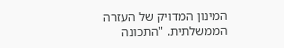המינון המדויק של העזרה הממשלתית. "התכונה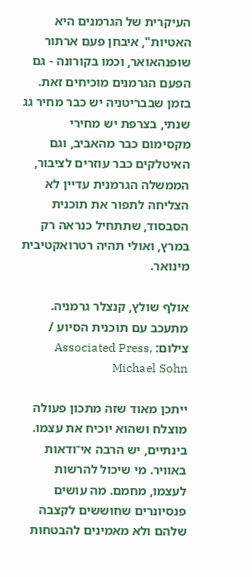העיקרית של הגרמנים היא האטיות", איבחן פעם ארתור שופנהאואר, וכמו בקורונה - גם הפעם הגרמנים מוכיחים זאת. בזמן שבבריטניה יש כבר מחיר גג שנתי, בצרפת יש מחירי מקסימום כבר מהאביב, וגם האיטלקים כבר עוזרים לציבור, הממשלה הגרמנית עדיין לא הצליחה לתפור את תוכנית הסבסוד, שתתחיל כנראה רק במרץ, ואולי תהיה רטרואקטיבית מינואר.

אולף שולץ, קנצלר גרמניה. מתעכב עם תוכנית הסיוע / צילום: Associated Press, Michael Sohn

ייתכן מאוד שזה מתכון פעולה מוצלח ושהוא יוכיח את עצמו. בינתיים, יש הרבה אי־ודאות באוויר. מי שיכול להרשות לעצמו, מחמם. מה עושים פנסיונרים שחוששים לקצבה שלהם ולא מאמינים להבטחות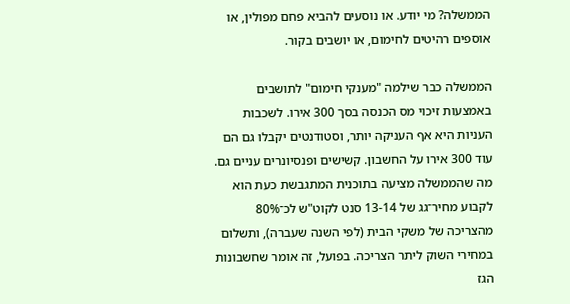הממשלה? מי יודע. או נוסעים להביא פחם מפולין, או אוספים רהיטים לחימום, או יושבים בקור.

הממשלה כבר שילמה "מענקי חימום" לתושבים באמצעות זיכוי מס הכנסה בסך 300 אירו. לשכבות העניות היא אף העניקה יותר, וסטודנטים יקבלו גם הם עוד 300 אירו על החשבון. קשישים ופנסיונרים עניים גם. מה שהממשלה מציעה בתוכנית המתגבשת כעת הוא לקבוע מחיר־גג של 13-14 סנט לקוט"ש לכ־80% מהצריכה של משקי הבית (לפי השנה שעברה), ותשלום במחירי השוק ליתר הצריכה. בפועל, זה אומר שחשבונות הגז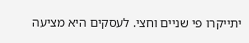יתייקרו פי שניים וחצי. לעסקים היא מציעה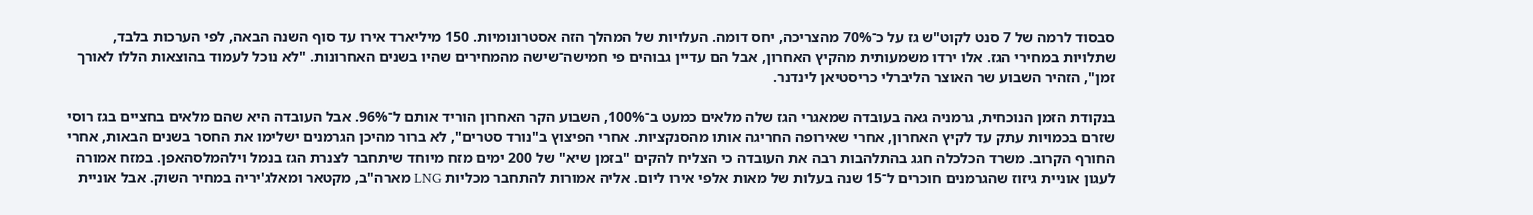סבסוד לרמה של 7 סנט לקוט"ש גז על כ־70% מהצריכה, יחס דומה. העלויות של המהלך הזה אסטרונומיות. 150 מיליארד אירו עד סוף השנה הבאה, לפי הערכות בלבד, שתלויות במחירי הגז. אלו ירדו משמעותית מהקיץ האחרון, אבל הם עדיין גבוהים פי חמישה־שישה מהמחירים שהיו בשנים האחרונות. "לא נוכל לעמוד בהוצאות הללו לאורך זמן", הזהיר השבוע שר האוצר הליברלי כריסטיאן לינדנר.

בנקודת הזמן הנוכחית, גרמניה גאה בעובדה שמאגרי הגז שלה מלאים כמעט ב־100%, השבוע הקר האחרון הוריד אותם ל־96%. אבל העובדה היא שהם מלאים בחציים בגז רוסי שזרם בכמויות עתק עד לקיץ האחרון, אחרי שאירופה החריגה אותו מהסנקציות. אחרי הפיצוץ ב"נורד סטרים", לא ברור מהיכן הגרמנים ישלימו את החסר בשנים הבאות, אחרי החורף הקרוב. משרד הכלכלה חגג בהתלהבות רבה את העובדה כי הצליח להקים "בזמן שיא" של 200 ימים מזח מיוחד שיתחבר לצנרת הגז בנמל וילהמלסהאפן. במזח אמורה לעגון אוניית גיזוז שהגרמנים חוכרים ל־15 שנה בעלות של מאות אלפי אירו ליום. אליה אמורות להתחבר מכליות LNG מארה"ב, מקטאר ומאלג'יריה במחיר השוק. אבל אוניית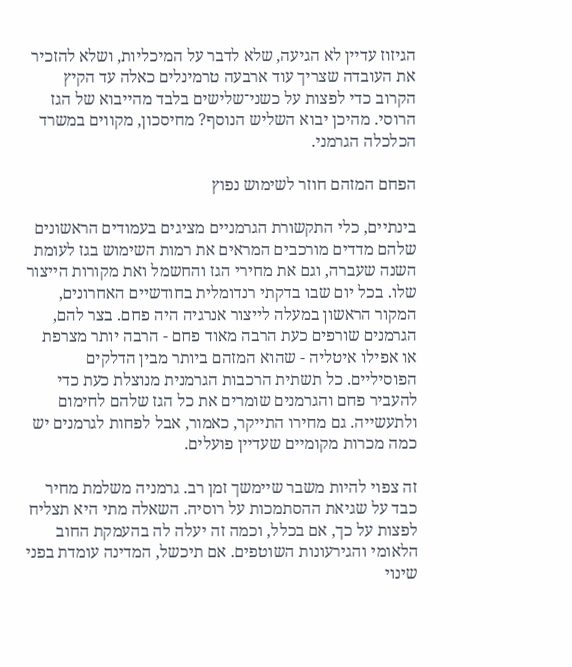הגיזוז עדיין לא הגיעה, שלא לדבר על המיכליות, ושלא להזכיר את העובדה שצריך עוד ארבעה טרמינלים כאלה עד הקיץ הקרוב כדי לפצות על כשני־שלישים בלבד מהייבוא של הגז הרוסי. מהיכן יבוא השליש הנוסף? מחיסכון, מקווים במשרד הכלכלה הגרמני.

הפחם המזהם חוזר לשימוש נפוץ

בינתיים, כלי התקשורת הגרמניים מציגים בעמודים הראשונים שלהם מדדים מורכבים המראים את רמות השימוש בגז לעומת השנה שעברה, וגם את מחירי הגז והחשמל ואת מקורות הייצור שלו. בכל יום שבו בדקתי רנדומלית בחודשיים האחרונים, המקור הראשון במעלה לייצור אנרגיה היה פחם. בצר להם, הגרמנים שורפים כעת הרבה מאוד פחם - הרבה יותר מצרפת או אפילו איטליה - שהוא המזהם ביותר מבין הדלקים הפוסיליים. כל תשתית הרכבות הגרמנית מנוצלת כעת כדי להעביר פחם והגרמנים שומרים את כל הגז שלהם לחימום ולתעשייה. גם מחירו התייקר, כאמור, אבל לפחות לגרמנים יש כמה מכרות מקומיים שעדיין פועלים.

זה צפוי להיות משבר שיימשך זמן רב. גרמניה משלמת מחיר כבד על שגיאת ההסתמכות על רוסיה. השאלה מתי היא תצליח לפצות על כך, אם בכלל, וכמה זה יעלה לה בהעמקת החוב הלאומי והגירעונות השוטפים. אם תיכשל, המדינה עומדת בפני שינוי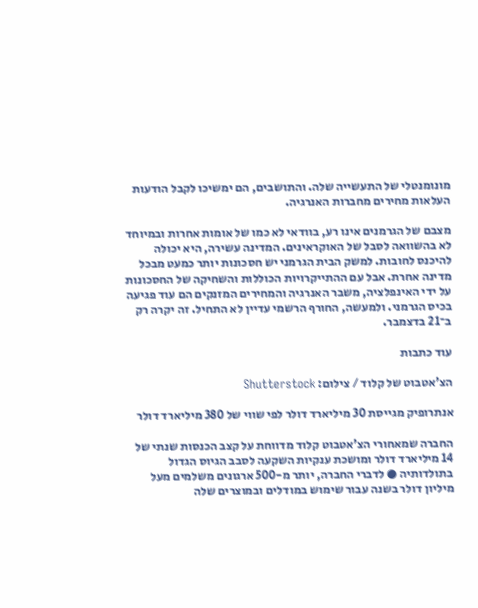מונומנטלי של התעשייה שלה. והתושבים, הם ימשיכו לקבל הודעות העלאות מחירים מחברות האנרגיה.

מצבם של הגרמנים אינו רע, בוודאי לא כמו של אומות אחרות ובמיוחד לא בהשוואה לסבל של האוקראינים. המדינה עשירה, היא יכולה להיכנס לחובות. למשק הבית הגרמני יש חסכונות יותר כמעט מבכל מדינה אחרת. אבל עם ההתייקרויות הכוללות והשחיקה של החסכונות על ידי האינפלציה, משבר האנרגיה והמחירים המזנקים הם עוד פגיעה בכיס הגרמני. ולמעשה, החורף הרשמי עדיין לא התחיל. זה יקרה רק ב־21 בדצמבר.

עוד כתבות

הצ'אטבוט של קלוד / צילום: Shutterstock

אנתרופיק מגייסת 30 מיליארד דולר לפי שווי של 380 מיליארד דולר

החברה שמאחורי הצ'אטבוט קלוד מדווחת על קצב הכנסות שנתי של 14 מיליארד דולר ומושכת ענקיות השקעה לסבב הגיוס הגדול בתולדותיה ● לדברי החברה, יותר מ-500 ארגונים משלמים מעל מיליון דולר בשנה עבור שימוש במודלים ובמוצרים שלה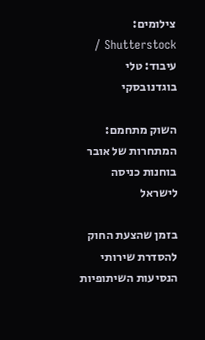צילומים: Shutterstock / עיבוד: טלי בוגדנובסקי

השוק מתחמם: המתחרות של אובר בוחנות כניסה לישראל

בזמן שהצעת החוק להסדרת שירותי הנסיעות השיתופיות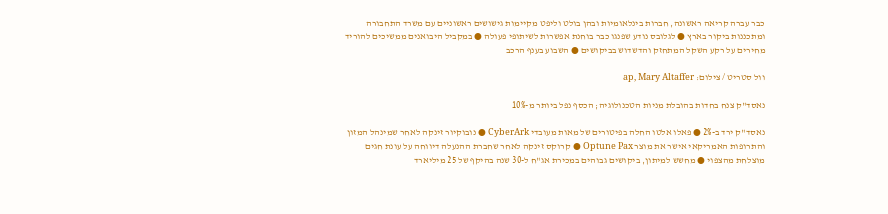כבר עברה קריאה ראשונה, חברות בינלאומיות ובהן בולט וליפט מקיימות גישושים ראשוניים עם משרד התחבורה ומתכננות ביקור בארץ ● לגלובס נודע שפנגו כבר בוחנת אפשרות לשיתופי פעולה ● במקביל היבואנים ממשיכים להוריד מחירים על רקע השקל המתחזק והדשדוש בביקושים ● השבוע בענף הרכב

וול סטריט / צילום: ap, Mary Altaffer

נאסד"ק צנח בחדות בהובלת מניות הטכנולוגיה; הכסף נפל ביותר מ-10%

נאסד"ק ירד ב-2% ● פאלו אלטו החלה בפיטורים של מאות מעובדי CyberArk ● נובוקיור זינקה לאחר שמינהל המזון והתרופות האמריקאי אישר את מוצר Optune Pax ● קרוקס זינקה לאחר שחברת ההנעלה דיווחה על עונת חגים מוצלחת מהצפוי ● מחשש למיתון, ביקושים גבוהים במכירת אג"ח ל-30 שנה בהיקף של 25 מיליארד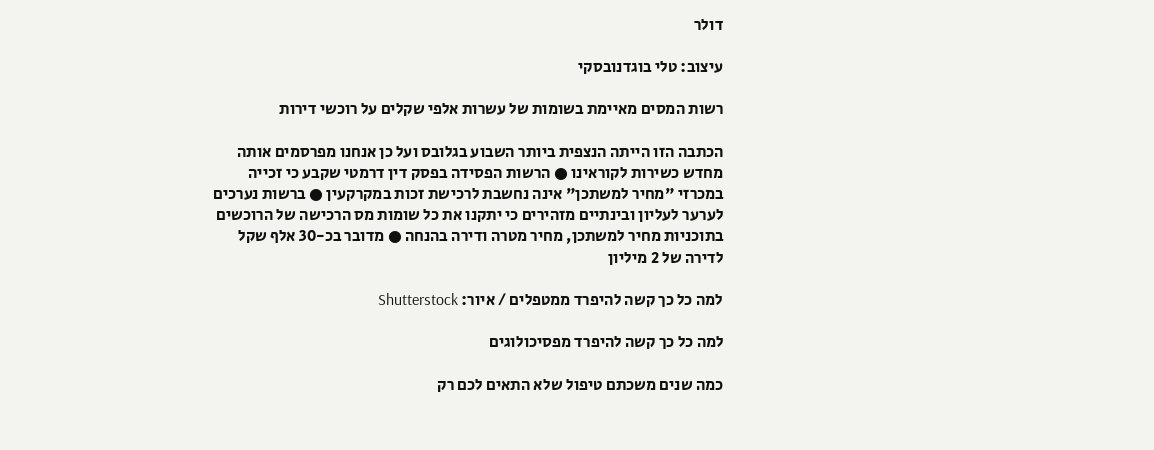דולר

עיצוב: טלי בוגדנובסקי

רשות המסים מאיימת בשומות של עשרות אלפי שקלים על רוכשי דירות

הכתבה הזו הייתה הנצפית ביותר השבוע בגלובס ועל כן אנחנו מפרסמים אותה מחדש כשירות לקוראינו ● הרשות הפסידה בפסק דין דרמטי שקבע כי זכייה במכרזי "מחיר למשתכן" אינה נחשבת לרכישת זכות במקרקעין ● ברשות נערכים לערער לעליון ובינתיים מזהירים כי יתקנו את כל שומות מס הרכישה של הרוכשים בתוכניות מחיר למשתכן, מחיר מטרה ודירה בהנחה ● מדובר בכ-30 אלף שקל לדירה של 2 מיליון

למה כל כך קשה להיפרד ממטפלים / איור: Shutterstock

למה כל כך קשה להיפרד מפסיכולוגים

כמה שנים משכתם טיפול שלא התאים לכם רק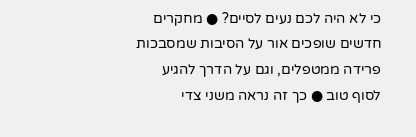כי לא היה לכם נעים לסיים? ● מחקרים חדשים שופכים אור על הסיבות שמסבכות פרידה ממטפלים, וגם על הדרך להגיע לסוף טוב ● כך זה נראה משני צדי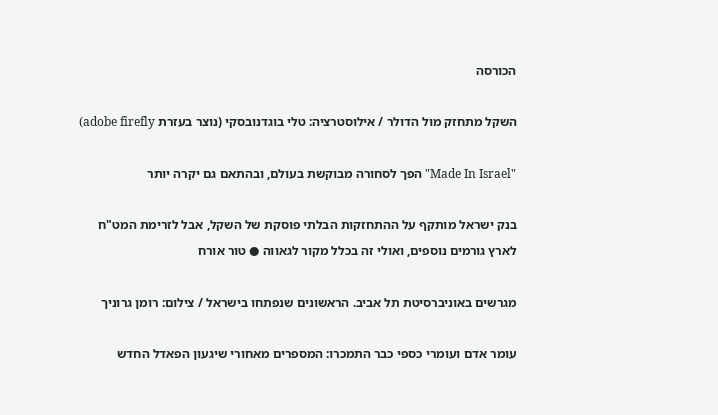הכורסה

השקל מתחזק מול הדולר / אילוסטרציה: טלי בוגדנובסקי (נוצר בעזרת adobe firefly)

"Made In Israel" הפך לסחורה מבוקשת בעולם, ובהתאם גם יקרה יותר

בנק ישראל מותקף על ההתחזקות הבלתי פוסקת של השקל, אבל לזרימת המט"ח לארץ גורמים נוספים, ואולי זה בכלל מקור לגאווה ● טור אורח

מגרשים באוניברסיטת תל אביב. הראשונים שנפתחו בישראל / צילום: רומן גרוניך

עומר אדם ועומרי כספי כבר התמכרו: המספרים מאחורי שיגעון הפאדל החדש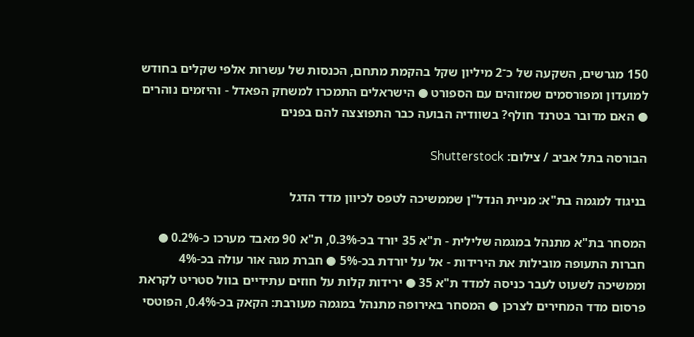150 מגרשים, השקעה של כ־2 מיליון שקל בהקמת מתחם, הכנסות של עשרות אלפי שקלים בחודש למועדון ומפורסמים שמזוהים עם הספורט ● הישראלים התמכרו למשחק הפאדל - והיזמים נוהרים ● האם מדובר בטרנד חולף? בשוודיה הבועה כבר התפוצצה להם בפנים

הבורסה בתל אביב / צילום: Shutterstock

בניגוד למגמה בת"א: מניית הנדל"ן שממשיכה לטפס לכיוון מדד הדגל

המסחר בת"א מתנהל במגמה שלילית - ת"א 35 יורד בכ-0.3%, ת"א 90 מאבד מערכו כ-0.2% ● חברות התעופה מובילות את הירידות - אל על יורדת בכ-5% ● חברת מגה אור עולה בכ-4% וממשיכה לשעוט לעבר כניסה למדד ת"א 35 ● ירידות קלות על חוזים עתידיים בוול סטריט לקראת פרסום מדד המחירים לצרכן ● המסחר באירופה מתנהל במגמה מעורבת: הקאק בכ-0.4%, הפוטסי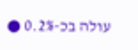עולה בכ-0.2% ●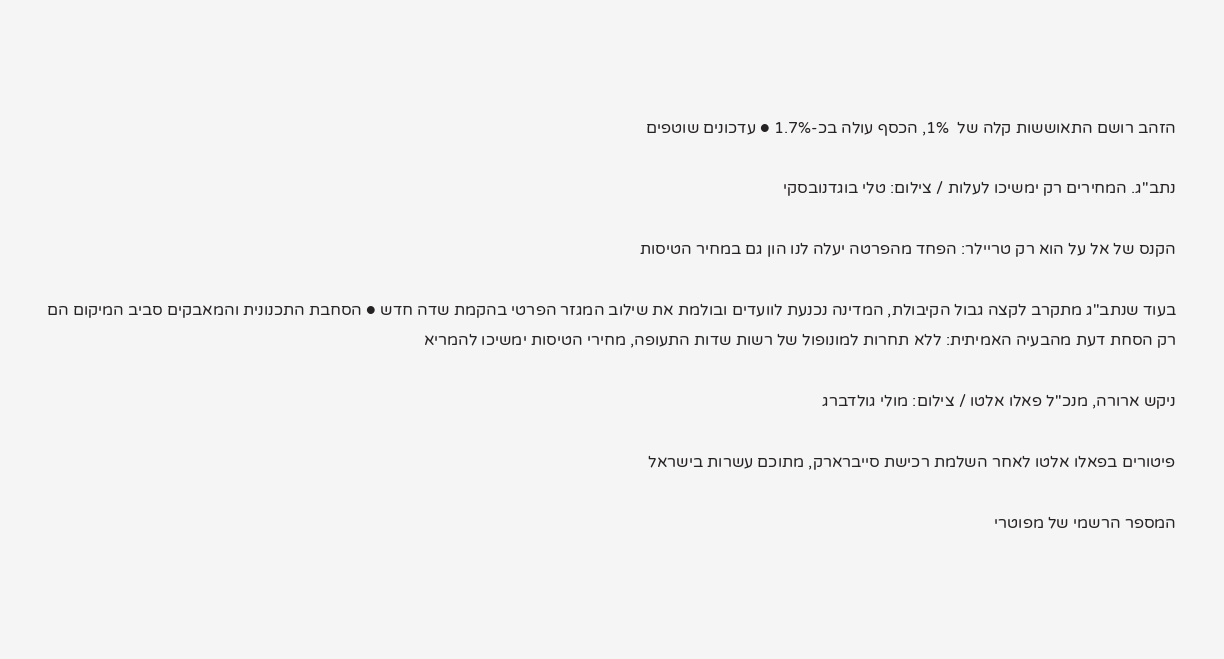הזהב רושם התאוששות קלה של  1%, הכסף עולה בכ-1.7% ● עדכונים שוטפים

נתב''ג. המחירים רק ימשיכו לעלות / צילום: טלי בוגדנובסקי

הקנס של אל על הוא רק טריילר: הפחד מהפרטה יעלה לנו הון גם במחיר הטיסות

בעוד שנתב"ג מתקרב לקצה גבול הקיבולת, המדינה נכנעת לוועדים ובולמת את שילוב המגזר הפרטי בהקמת שדה חדש ● הסחבת התכנונית והמאבקים סביב המיקום הם רק הסחת דעת מהבעיה האמיתית: ללא תחרות למונופול של רשות שדות התעופה, מחירי הטיסות ימשיכו להמריא

ניקש ארורה, מנכ''ל פאלו אלטו / צילום: מולי גולדברג

פיטורים בפאלו אלטו לאחר השלמת רכישת סייברארק, מתוכם עשרות בישראל

המספר הרשמי של מפוטרי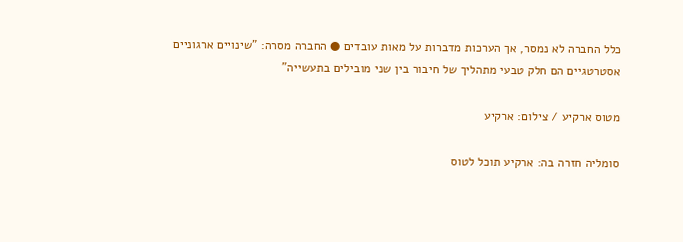כלל החברה לא נמסר, אך הערכות מדברות על מאות עובדים ● החברה מסרה: "שינויים ארגוניים אסטרטגיים הם חלק טבעי מתהליך של חיבור בין שני מובילים בתעשייה"

מטוס ארקיע / צילום: ארקיע

סומליה חזרה בה: ארקיע תוכל לטוס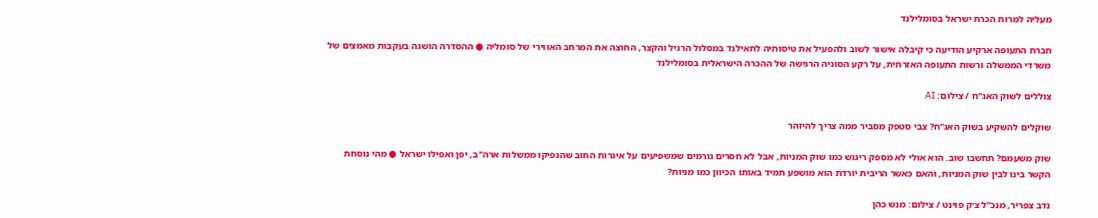מעליה למרות הכרת ישראל בסומלילנד

חברת התעופה ארקיע הודיעה כי קיבלה אישור לשוב ולהפעיל את טיסותיה לתאילנד במסלול הרגיל והקצר, החוצה את המרחב האווירי של סומליה ● ההסדרה הושגה בעקבות מאמצים של משרדי הממשלה ורשות התעופה האזרחית, על רקע הסוגיה הרגישה של ההכרה הישראלית בסומלילנד

צוללים לשוק האג''ח / צילום: AI

שוקלים להשקיע בשוק האג"ח? צבי סטפק מסביר ממה צריך להיזהר

שוק משעמם? תחשבו שוב. הוא אולי לא מספק ריגוש כמו שוק המניות, אבל לא חסרים גורמים שמשפיעים על איגרות החוב שהנפיקו ממשלות ארה"ב, יפן ואפילו ישראל ● מהי נוסחת הקשר בינו לבין שוק המניות, והאם כאשר הריבית יורדת הוא מושפע תמיד באותו הכיוון כמו מניות?

נדב צפריר, מנכ''ל צ׳ק פוינט / צילום: מנש כהן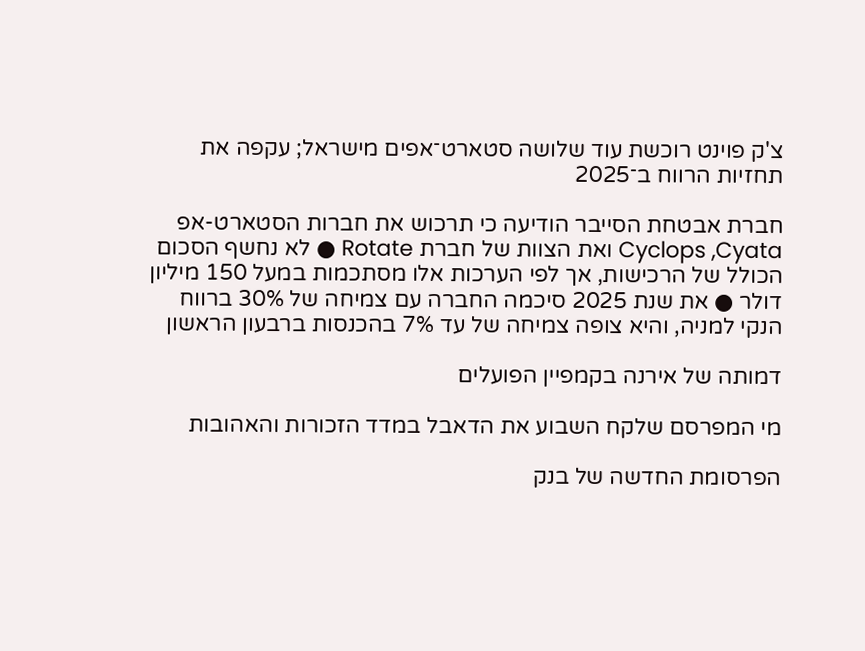צ'ק פוינט רוכשת עוד שלושה סטארט־אפים מישראל; עקפה את תחזיות הרווח ב־2025

חברת אבטחת הסייבר הודיעה כי תרכוש את חברות הסטארט-אפ Cyclops ,Cyata ואת הצוות של חברת Rotate ● לא נחשף הסכום הכולל של הרכישות, אך לפי הערכות אלו מסתכמות במעל 150 מיליון דולר ● את שנת 2025 סיכמה החברה עם צמיחה של 30% ברווח הנקי למניה, והיא צופה צמיחה של עד 7% בהכנסות ברבעון הראשון

דמותה של אירנה בקמפיין הפועלים

מי המפרסם שלקח השבוע את הדאבל במדד הזכורות והאהובות

הפרסומת החדשה של בנק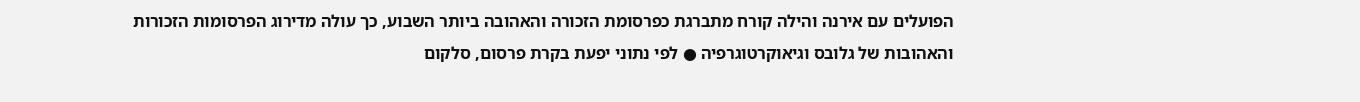הפועלים עם אירנה והילה קורח מתברגת כפרסומת הזכורה והאהובה ביותר השבוע, כך עולה מדירוג הפרסומות הזכורות והאהובות של גלובס וגיאוקרטוגרפיה ● לפי נתוני יפעת בקרת פרסום, סלקום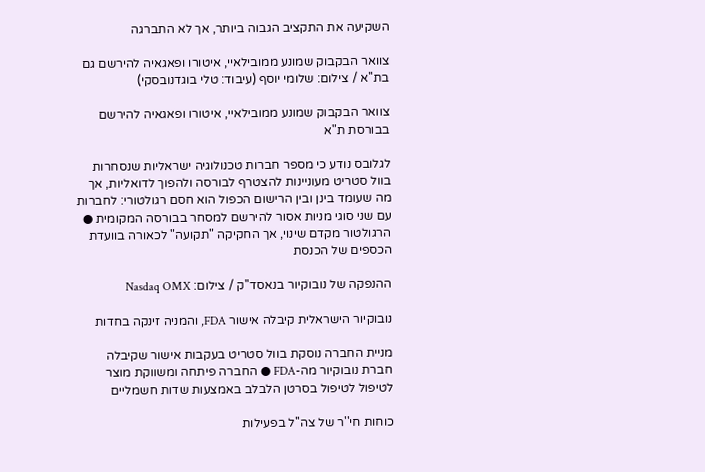השקיעה את התקציב הגבוה ביותר, אך לא התברגה

צוואר הבקבוק שמונע ממובילאיי, איטורו ופאגאיה להירשם גם בת''א / צילום: שלומי יוסף (עיבוד: טלי בוגדנובסקי)

צוואר הבקבוק שמונע ממובילאיי, איטורו ופאגאיה להירשם בבורסת ת"א

לגלובס נודע כי מספר חברות טכנולוגיה ישראליות שנסחרות בוול סטריט מעוניינות להצטרף לבורסה ולהפוך לדואליות, אך מה שעומד בינן ובין הרישום הכפול הוא חסם רגולטורי: לחברות עם שני סוגי מניות אסור להירשם למסחר בבורסה המקומית ● הרגולטור מקדם שינוי, אך החקיקה "תקועה" לכאורה בוועדת הכספים של הכנסת

ההנפקה של נובוקיור בנאסד''ק / צילום: Nasdaq OMX

נובוקיור הישראלית קיבלה אישור FDA, והמניה זינקה בחדות

מניית החברה נוסקת בוול סטריט בעקבות אישור שקיבלה חברת נובוקיור מה-FDA ● החברה פיתחה ומשווקת מוצר לטיפול לטיפול בסרטן הלבלב באמצעות שדות חשמליים

כוחות חי''ר של צה''ל בפעילות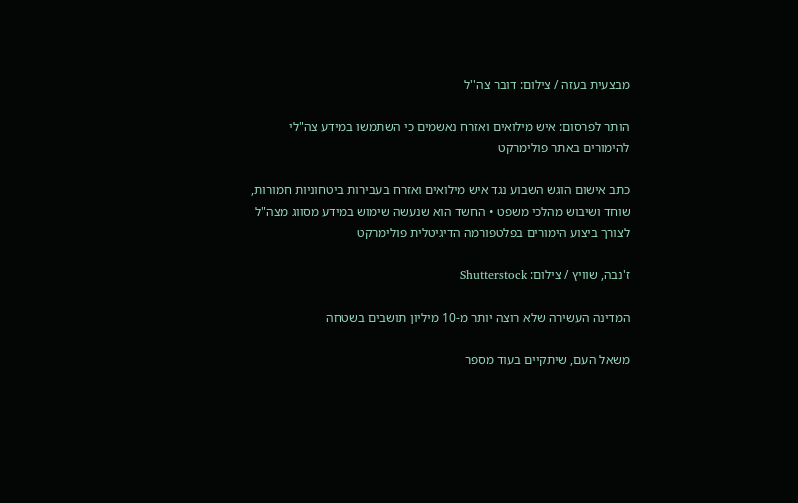מבצעית בעזה / צילום: דובר צה''ל

הותר לפרסום: איש מילואים ואזרח נאשמים כי השתמשו במידע צה"לי להימורים באתר פולימרקט

כתב אישום הוגש השבוע נגד איש מילואים ואזרח בעבירות ביטחוניות חמורות, שוחד ושיבוש מהלכי משפט • החשד הוא שנעשה שימוש במידע מסווג מצה"ל לצורך ביצוע הימורים בפלטפורמה הדיגיטלית פולימרקט

ז'נבה, שוויץ / צילום: Shutterstock

המדינה העשירה שלא רוצה יותר מ-10 מיליון תושבים בשטחה

משאל העם, שיתקיים בעוד מספר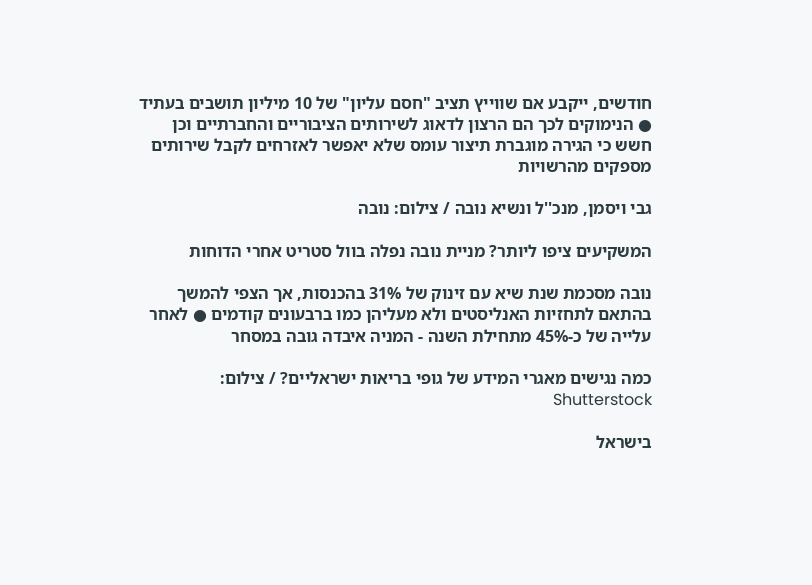חודשים, ייקבע אם שווייץ תציב "חסם עליון" של 10 מיליון תושבים בעתיד ● הנימוקים לכך הם הרצון לדאוג לשירותים הציבוריים והחברתיים וכן חשש כי הגירה מוגברת תיצור עומס שלא יאפשר לאזרחים לקבל שירותים מספקים מהרשויות

גבי ויסמן, מנכ''ל ונשיא נובה / צילום: נובה

המשקיעים ציפו ליותר? מניית נובה נפלה בוול סטריט אחרי הדוחות

נובה מסכמת שנת שיא עם זינוק של 31% בהכנסות, אך הצפי להמשך בהתאם לתחזיות האנליסטים ולא מעליהן כמו ברבעונים קודמים ● לאחר עלייה של כ-45% מתחילת השנה - המניה איבדה גובה במסחר

כמה נגישים מאגרי המידע של גופי בריאות ישראליים? / צילום: Shutterstock

בישראל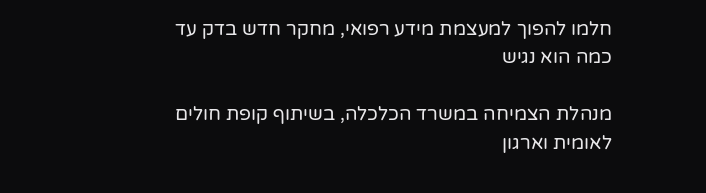חלמו להפוך למעצמת מידע רפואי, מחקר חדש בדק עד כמה הוא נגיש

מנהלת הצמיחה במשרד הכלכלה, בשיתוף קופת חולים לאומית וארגון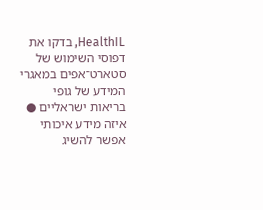HealthIL, בדקו את דפוסי השימוש של סטארט־אפים במאגרי המידע של גופי בריאות ישראליים ● איזה מידע איכותי אפשר להשיג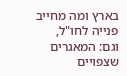בארץ ומה מחייב פנייה לחו"ל, וגם: המאגרים שצפויים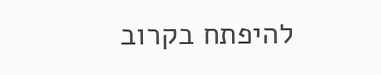להיפתח בקרוב